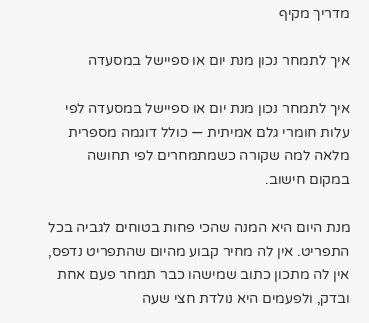מדריך מקיף

איך לתמחר נכון מנת יום או ספיישל במסעדה

איך לתמחר נכון מנת יום או ספיישל במסעדה לפי עלות חומרי גלם אמיתית — כולל דוגמה מספרית מלאה למה שקורה כשמתמחרים לפי תחושה במקום חישוב.

מנת היום היא המנה שהכי פחות בטוחים לגביה בכל התפריט. אין לה מחיר קבוע מהיום שהתפריט נדפס, אין לה מתכון כתוב שמישהו כבר תמחר פעם אחת ובדק, ולפעמים היא נולדת חצי שעה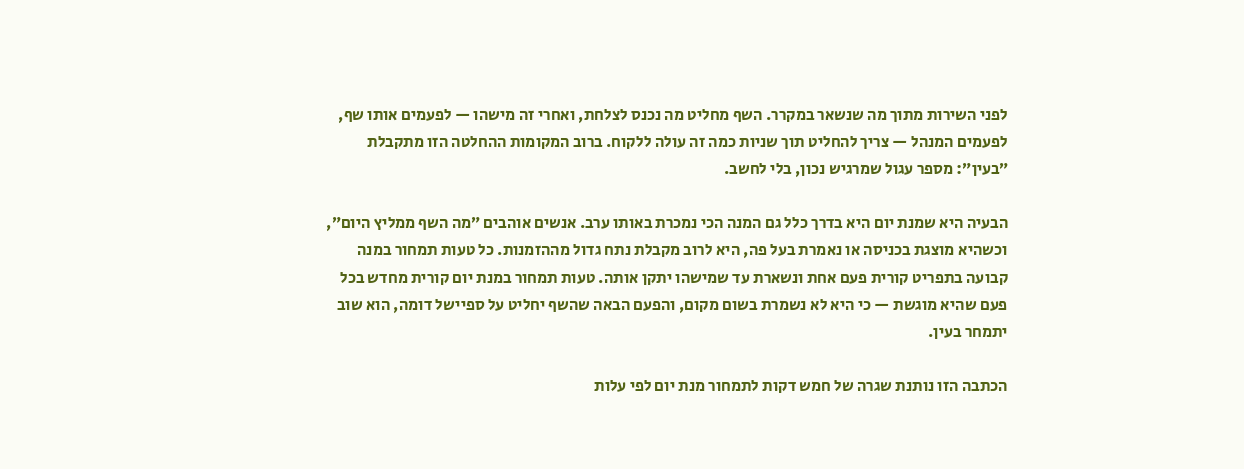לפני השירות מתוך מה שנשאר במקרר. השף מחליט מה נכנס לצלחת, ואחרי זה מישהו — לפעמים אותו שף, לפעמים המנהל — צריך להחליט תוך שניות כמה זה עולה ללקוח. ברוב המקומות ההחלטה הזו מתקבלת ״בעין״: מספר עגול שמרגיש נכון, בלי לחשב.

הבעיה היא שמנת יום היא בדרך כלל גם המנה הכי נמכרת באותו ערב. אנשים אוהבים ״מה השף ממליץ היום״, וכשהיא מוצגת בכניסה או נאמרת בעל פה, היא לרוב מקבלת נתח גדול מההזמנות. כל טעות תמחור במנה קבועה בתפריט קורית פעם אחת ונשארת עד שמישהו יתקן אותה. טעות תמחור במנת יום קורית מחדש בכל פעם שהיא מוגשת — כי היא לא נשמרת בשום מקום, והפעם הבאה שהשף יחליט על ספיישל דומה, הוא שוב יתמחר בעין.

הכתבה הזו נותנת שגרה של חמש דקות לתמחור מנת יום לפי עלות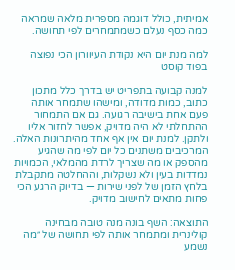אמיתית, כולל דוגמה מספרית מלאה שמראה כמה כסף נעלם כשמתמחרים לפי תחושה.

למה מנת יום היא נקודת העיוורון הכי נפוצה בפוד קוסט

למנה קבועה בתפריט יש בדרך כלל מתכון כתוב, כמות מדודה, ומישהו שתמחר אותה פעם אחת בישיבה רגועה. גם אם התמחור ההתחלתי לא היה מדויק, אפשר לחזור אליו ולתקן. למנת יום אין אף אחד מהיתרונות האלה. המרכיבים משתנים כל יום לפי מה שהגיע מהספק או מה שצריך לרדת מהמלאי, הכמויות נמדדות בעין ולא נשקלות, וההחלטה מתקבלת בלחץ הזמן של לפני שירות — בדיוק הרגע הכי פחות מתאים לחישוב מדויק.

התוצאה: השף בונה מנה טובה מבחינה קולינרית ומתמחר אותה לפי תחושה של ״מה נשמע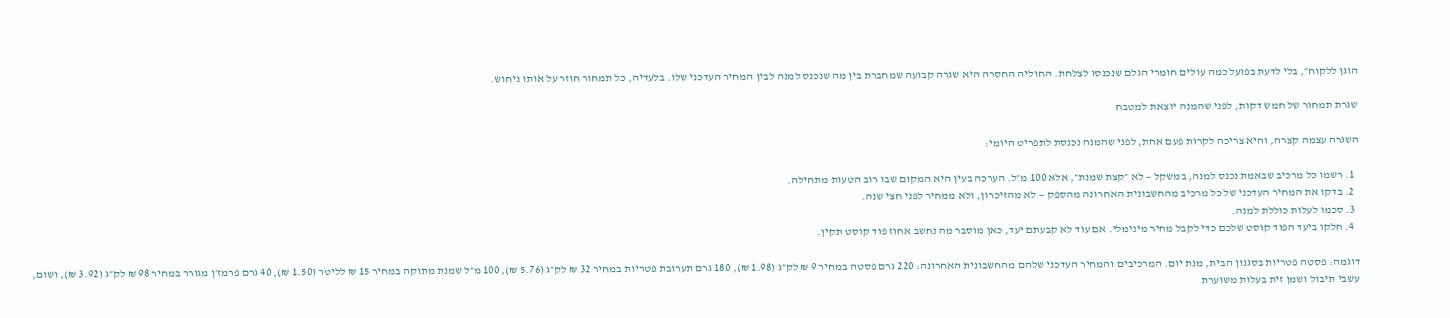הוגן ללקוח״, בלי לדעת בפועל כמה עולים חומרי הגלם שנכנסו לצלחת. החוליה החסרה היא שגרה קבועה שמחברת בין מה שנכנס למנה לבין המחיר העדכני שלו. בלעדיה, כל תמחור חוזר על אותו ניחוש.

שגרת תמחור של חמש דקות, לפני שהמנה יוצאת למטבח

השגרה עצמה קצרה, והיא צריכה לקרות פעם אחת, לפני שהמנה נכנסת לתפריט היומי:

  1. רשמו כל מרכיב שבאמת נכנס למנה, במשקל — לא ״קצת שמנת״, אלא 100 מ״ל. הערכה בעין היא המקום שבו רוב הטעות מתחילה.
  2. בדקו את המחיר העדכני של כל מרכיב מהחשבונית האחרונה מהספק — לא מהזיכרון, ולא ממחיר לפני חצי שנה.
  3. סכמו לעלות כוללת למנה.
  4. חלקו ביעד הפוד קוסט שלכם כדי לקבל מחיר מינימלי. אם עוד לא קבעתם יעד, כאן מוסבר מה נחשב אחוז פוד קוסט תקין.

דוגמה: פסטה פטריות בסגנון הבית, מנת יום. המרכיבים והמחיר העדכני שלהם מהחשבונית האחרונה: 220 גרם פסטה במחיר 9 ₪ לק״ג (1.98 ₪), 180 גרם תערובת פטריות במחיר 32 ₪ לק״ג (5.76 ₪), 100 מ״ל שמנת מתוקה במחיר 15 ₪ לליטר (1.50 ₪), 40 גרם פרמז׳ן מגורר במחיר 98 ₪ לק״ג (3.92 ₪), ושום, עשבי תיבול ושמן זית בעלות משוערת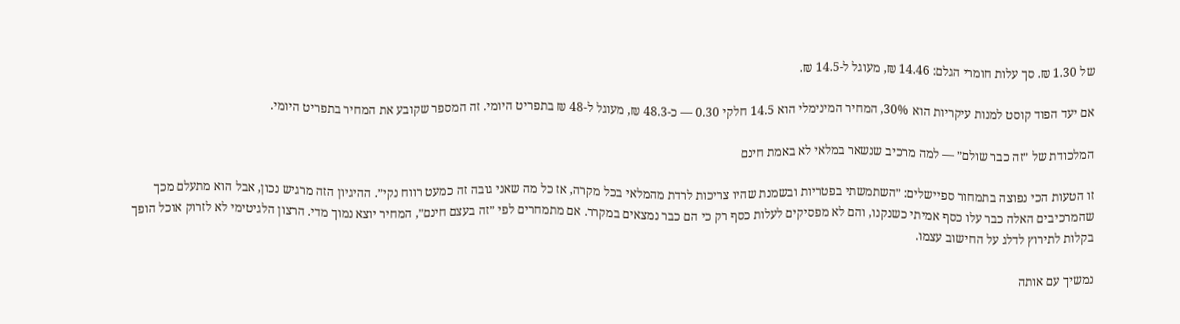של 1.30 ₪. סך עלות חומרי הגלם: 14.46 ₪, מעוגל ל-14.5 ₪.

אם יעד הפוד קוסט למנות עיקריות הוא 30%, המחיר המינימלי הוא 14.5 חלקי 0.30 — כ-48.3 ₪, מעוגל ל-48 ₪ בתפריט היומי. זה המספר שקובע את המחיר בתפריט היומי.

המלכודת של ״זה כבר שולם״ — למה מרכיב שנשאר במלאי לא באמת חינם

זו הטעות הכי נפוצה בתמחור ספיישלים: ״השתמשתי בפטריות ובשמנת שהיו צריכות לרדת מהמלאי בכל מקרה, אז כל מה שאני גובה זה כמעט רווח נקי״. ההיגיון הזה מרגיש נכון, אבל הוא מתעלם מכך שהמרכיבים האלה כבר עלו כסף אמיתי כשנקנו, והם לא מפסיקים לעלות כסף רק כי הם כבר נמצאים במקרר. אם מתמחרים לפי ״זה בעצם חינם״, המחיר יוצא נמוך מדי. הרצון הלגיטימי לא לזרוק אוכל הופך בקלות לתירוץ לדלג על החישוב עצמו.

נמשיך עם אותה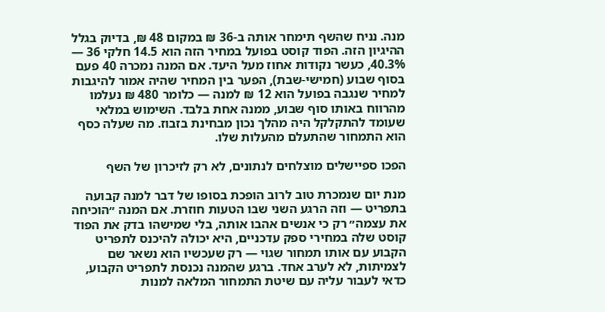מנה. נניח שהשף תימחר אותה ב-36 ₪ במקום 48 ₪, בדיוק בגלל ההיגיון הזה. הפוד קוסט בפועל במחיר הזה הוא 14.5 חלקי 36 — 40.3%, כעשר נקודות אחוז מעל היעד. אם המנה נמכרה 40 פעם בסוף שבוע (חמישי-שבת), הפער בין המחיר שהיה אמור להיגבות למחיר שנגבה בפועל הוא 12 ₪ למנה — כלומר 480 ₪ נעלמו מהרווח באותו סוף שבוע, ממנה אחת בלבד. השימוש במלאי שעומד להתקלקל היה מהלך נכון מבחינת בזבוז. מה שעלה כסף הוא התמחור שהתעלם מהעלות שלו.

הפכו ספיישלים מוצלחים לנתונים, לא רק לזיכרון של השף

מנת יום שנמכרת טוב לרוב הופכת בסופו של דבר למנה קבועה בתפריט — וזה הרגע השני שבו הטעות חוזרת. אם המנה ״הוכיחה את עצמה״ רק כי אנשים אהבו אותה, בלי שמישהו בדק את הפוד קוסט שלה במחירי ספק עדכניים, היא יכולה להיכנס לתפריט הקבוע עם אותו תמחור שגוי — רק שעכשיו הוא נשאר שם לצמיתות, לא לערב אחד. ברגע שהמנה נכנסת לתפריט הקבוע, כדאי לעבור עליה עם שיטת התמחור המלאה למנות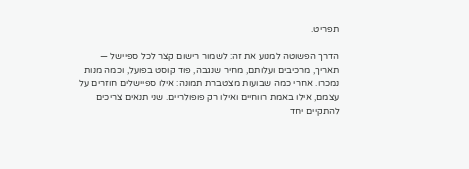תפריט.

הדרך הפשוטה למנוע את זה: לשמור רישום קצר לכל ספיישל — תאריך, מרכיבים ועלותם, מחיר שנגבה, פוד קוסט בפועל, וכמה מנות נמכרו. אחרי כמה שבועות מצטברת תמונה: אילו ספיישלים חוזרים על עצמם, אילו באמת רווחיים ואילו רק פופולריים. שני תנאים צריכים להתקיים יחד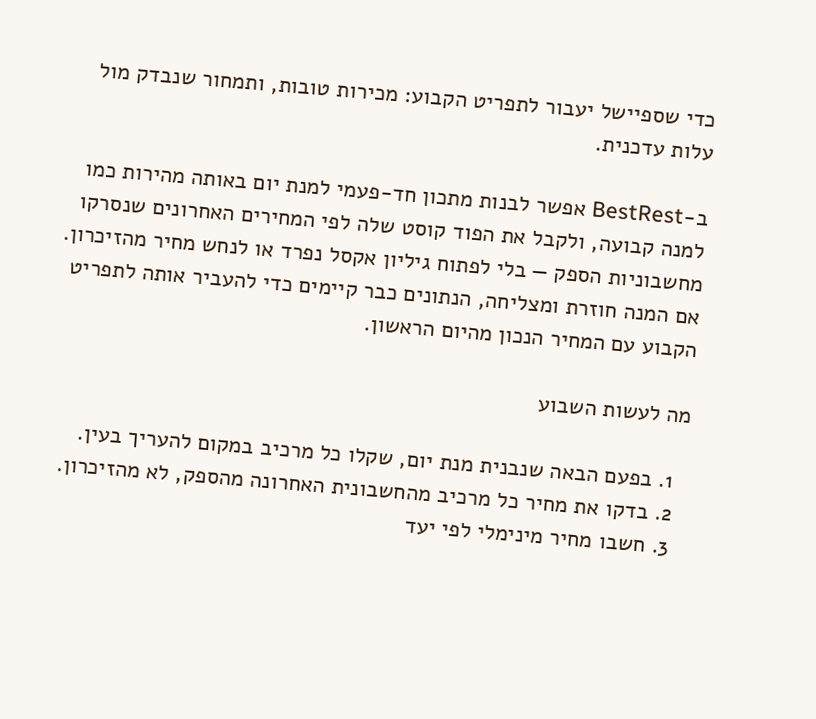כדי שספיישל יעבור לתפריט הקבוע: מכירות טובות, ותמחור שנבדק מול עלות עדכנית.

ב-BestRest אפשר לבנות מתכון חד-פעמי למנת יום באותה מהירות כמו למנה קבועה, ולקבל את הפוד קוסט שלה לפי המחירים האחרונים שנסרקו מחשבוניות הספק — בלי לפתוח גיליון אקסל נפרד או לנחש מחיר מהזיכרון. אם המנה חוזרת ומצליחה, הנתונים כבר קיימים כדי להעביר אותה לתפריט הקבוע עם המחיר הנכון מהיום הראשון.

מה לעשות השבוע

  1. בפעם הבאה שנבנית מנת יום, שקלו כל מרכיב במקום להעריך בעין.
  2. בדקו את מחיר כל מרכיב מהחשבונית האחרונה מהספק, לא מהזיכרון.
  3. חשבו מחיר מינימלי לפי יעד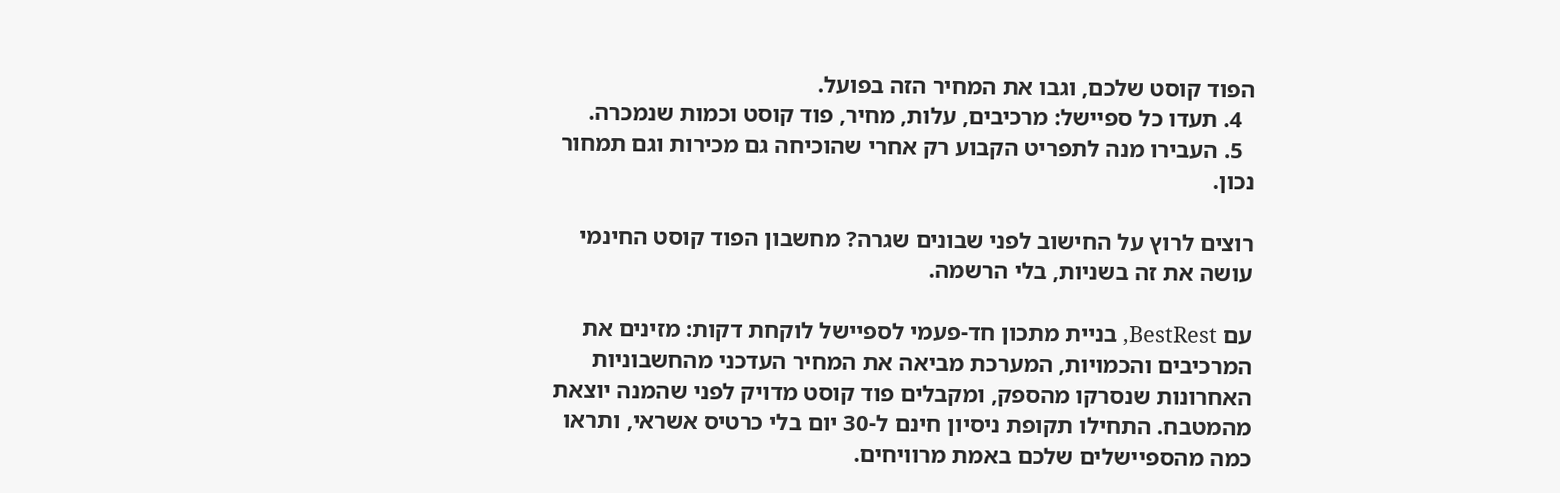הפוד קוסט שלכם, וגבו את המחיר הזה בפועל.
  4. תעדו כל ספיישל: מרכיבים, עלות, מחיר, פוד קוסט וכמות שנמכרה.
  5. העבירו מנה לתפריט הקבוע רק אחרי שהוכיחה גם מכירות וגם תמחור נכון.

רוצים לרוץ על החישוב לפני שבונים שגרה? מחשבון הפוד קוסט החינמי עושה את זה בשניות, בלי הרשמה.

עם BestRest, בניית מתכון חד-פעמי לספיישל לוקחת דקות: מזינים את המרכיבים והכמויות, המערכת מביאה את המחיר העדכני מהחשבוניות האחרונות שנסרקו מהספק, ומקבלים פוד קוסט מדויק לפני שהמנה יוצאת מהמטבח. התחילו תקופת ניסיון חינם ל-30 יום בלי כרטיס אשראי, ותראו כמה מהספיישלים שלכם באמת מרוויחים.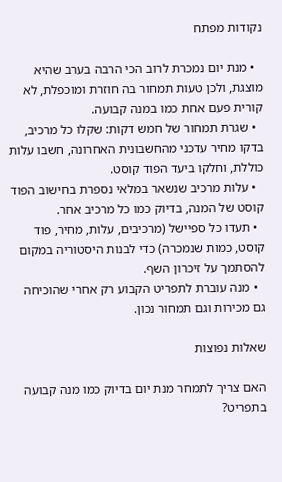נקודות מפתח

  • מנת יום נמכרת לרוב הכי הרבה בערב שהיא מוצגת, ולכן טעות תמחור בה חוזרת ומוכפלת, לא קורית פעם אחת כמו במנה קבועה.
  • שגרת תמחור של חמש דקות: שקלו כל מרכיב, בדקו מחיר עדכני מהחשבונית האחרונה, חשבו עלות כוללת, וחלקו ביעד הפוד קוסט.
  • עלות מרכיב שנשאר במלאי נספרת בחישוב הפוד קוסט של המנה, בדיוק כמו כל מרכיב אחר.
  • תעדו כל ספיישל (מרכיבים, עלות, מחיר, פוד קוסט, כמות שנמכרה) כדי לבנות היסטוריה במקום להסתמך על זיכרון השף.
  • מנה עוברת לתפריט הקבוע רק אחרי שהוכיחה גם מכירות וגם תמחור נכון.

שאלות נפוצות

האם צריך לתמחר מנת יום בדיוק כמו מנה קבועה בתפריט?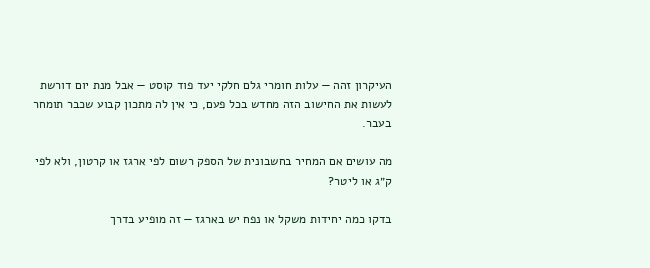העיקרון זהה — עלות חומרי גלם חלקי יעד פוד קוסט — אבל מנת יום דורשת לעשות את החישוב הזה מחדש בכל פעם, כי אין לה מתכון קבוע שכבר תומחר בעבר.

מה עושים אם המחיר בחשבונית של הספק רשום לפי ארגז או קרטון, ולא לפי ק״ג או ליטר?

בדקו כמה יחידות משקל או נפח יש בארגז — זה מופיע בדרך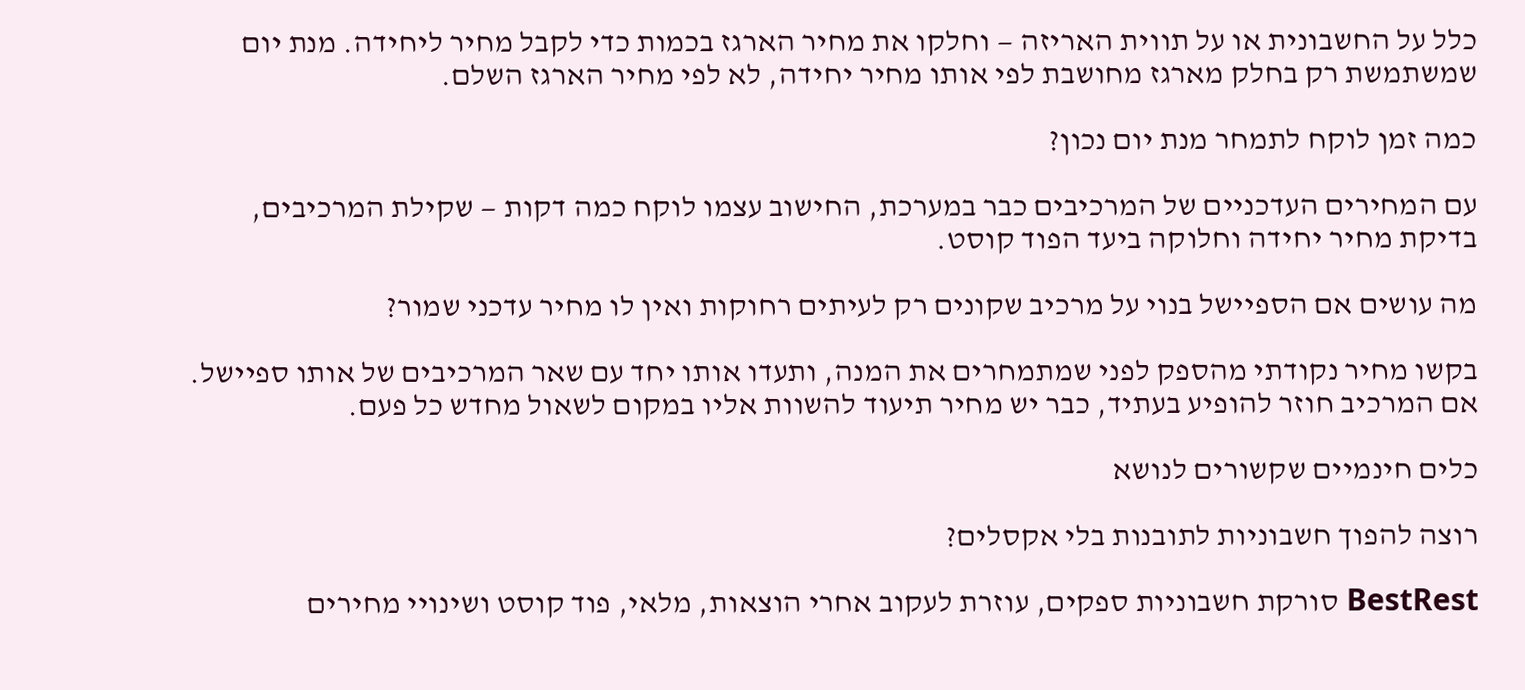כלל על החשבונית או על תווית האריזה — וחלקו את מחיר הארגז בכמות כדי לקבל מחיר ליחידה. מנת יום שמשתמשת רק בחלק מארגז מחושבת לפי אותו מחיר יחידה, לא לפי מחיר הארגז השלם.

כמה זמן לוקח לתמחר מנת יום נכון?

עם המחירים העדכניים של המרכיבים כבר במערכת, החישוב עצמו לוקח כמה דקות — שקילת המרכיבים, בדיקת מחיר יחידה וחלוקה ביעד הפוד קוסט.

מה עושים אם הספיישל בנוי על מרכיב שקונים רק לעיתים רחוקות ואין לו מחיר עדכני שמור?

בקשו מחיר נקודתי מהספק לפני שמתמחרים את המנה, ותעדו אותו יחד עם שאר המרכיבים של אותו ספיישל. אם המרכיב חוזר להופיע בעתיד, כבר יש מחיר תיעוד להשוות אליו במקום לשאול מחדש כל פעם.

כלים חינמיים שקשורים לנושא

רוצה להפוך חשבוניות לתובנות בלי אקסלים?

BestRest סורקת חשבוניות ספקים, עוזרת לעקוב אחרי הוצאות, מלאי, פוד קוסט ושינויי מחירים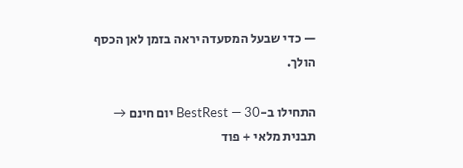— כדי שבעל המסעדה יראה בזמן לאן הכסף הולך.

התחילו ב-BestRest — 30 יום חינם → תבנית מלאי + פוד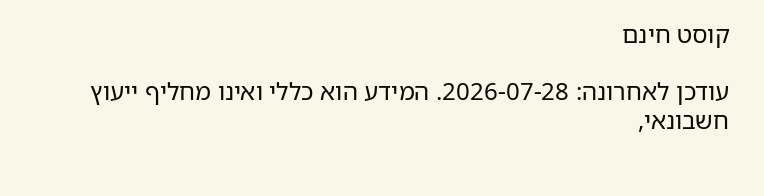קוסט חינם

עודכן לאחרונה: 2026-07-28. המידע הוא כללי ואינו מחליף ייעוץ חשבונאי,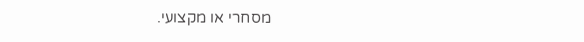מסחרי או מקצועי.